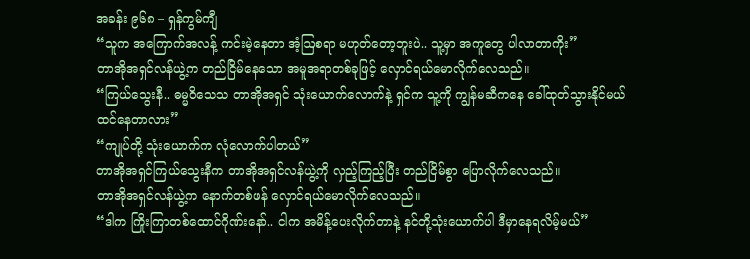အခန်း ၉၆၈ – ရှန်ကွမ်ကျီ
“သူက အကြောက်အလန့် ကင်းမဲ့နေတာ အံ့ဩစရာ မဟုတ်တော့ဘူးပဲ.. သူ့မှာ အကူတွေ ပါလာတာကိုး”
တာအိုအရှင်လန်ယွဲ့က တည်ငြိမ်နေသော အမူအရာတစ်ခုဖြင့် လှောင်ရယ်မောလိုက်လေသည်။
“ကြယ်သွေးနီ.. ဓမ္မဝိသေသ တာအိုအရှင် သုံးယောက်လောက်နဲ့ ရှင်က သူ့ကို ကျွန်မဆီကနေ ခေါ်ထုတ်သွားနိုင်မယ် ထင်နေတာလား”
“ကျုပ်တို့ သုံးယောက်က လုံလောက်ပါတယ်”
တာအိုအရှင်ကြယ်သွေးနီက တာအိုအရှင်လန်ယွဲ့ကို လှည့်ကြည့်ပြီး တည်ငြိမ်စွာ ပြောလိုက်လေသည်။
တာအိုအရှင်လန်ယွဲ့က နောက်တစ်ဖန် လှောင်ရယ်မောလိုက်လေသည်။
“ဒါက ကြိုးကြာတစ်ထောင်ဂိုဏ်းနော်.. ငါက အမိန့်ပေးလိုက်တာနဲ့ နင်တို့သုံးယောက်ပါ ဒီမှာနေရလိမ့်မယ်”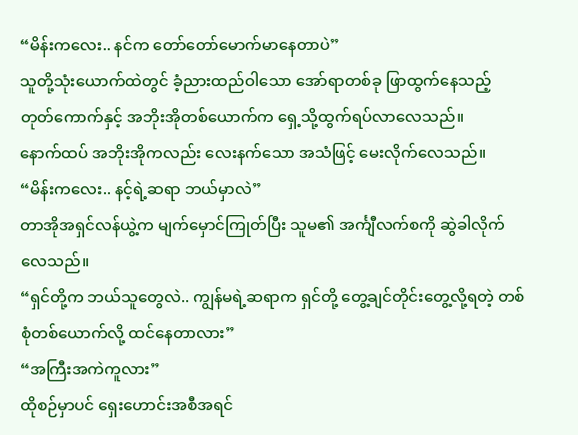“မိန်းကလေး.. နင်က တော်တော်မောက်မာနေတာပဲ”
သူတို့သုံးယောက်ထဲတွင် ခံ့ညားထည်ဝါသော အော်ရာတစ်ခု ဖြာထွက်နေသည့် တုတ်ကောက်နှင့် အဘိုးအိုတစ်ယောက်က ရှေ့သို့ထွက်ရပ်လာလေသည်။
နောက်ထပ် အဘိုးအိုကလည်း လေးနက်သော အသံဖြင့် မေးလိုက်လေသည်။
“မိန်းကလေး.. နင့်ရဲ့ဆရာ ဘယ်မှာလဲ”
တာအိုအရှင်လန်ယွဲ့က မျက်မှောင်ကြုတ်ပြီး သူမ၏ အင်္ကျီလက်စကို ဆွဲခါလိုက်လေသည်။
“ရှင်တို့က ဘယ်သူတွေလဲ.. ကျွန်မရဲ့ဆရာက ရှင်တို့ တွေ့ချင်တိုင်းတွေ့လို့ရတဲ့ တစ်စုံတစ်ယောက်လို့ ထင်နေတာလား”
“အကြီးအကဲကူလား”
ထိုစဉ်မှာပင် ရှေးဟောင်းအစီအရင်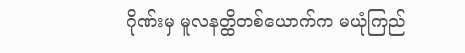ဂိုဏ်းမှ မူလနတ္ထိတစ်ယောက်က မယုံကြည်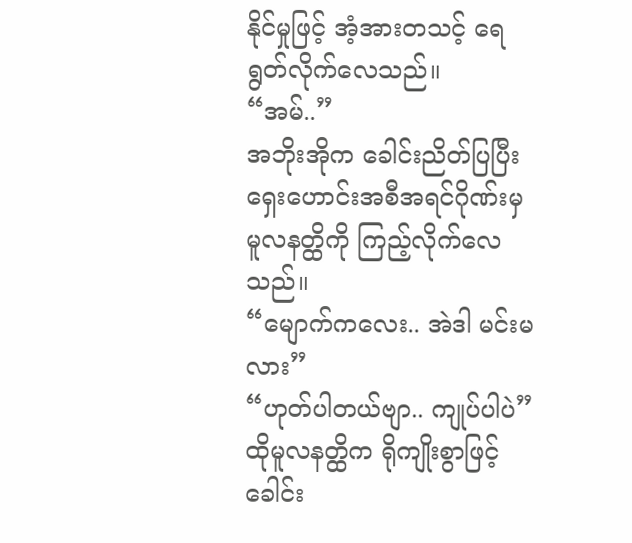နိုင်မှုဖြင့် အံ့အားတသင့် ရေရွတ်လိုက်လေသည်။
“အမ်..”
အဘိုးအိုက ခေါင်းညိတ်ပြပြီး ရှေးဟောင်းအစီအရင်ဂိုဏ်းမှ မူလနတ္ထိကို ကြည့်လိုက်လေသည်။
“မျောက်ကလေး.. အဲဒါ မင်းမလား”
“ဟုတ်ပါတယ်ဗျာ.. ကျုပ်ပါပဲ”
ထိုမူလနတ္ထိက ရိုကျိုးစွာဖြင့် ခေါင်း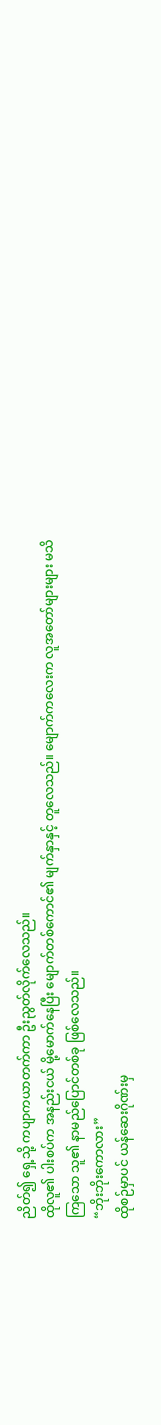ညိတ်၍ ရှေ့သို့ ကပျာကယာတက်ကာ ဦးညွတ်လိုက်လေသည်။
ထိုလူ၏ ပါးစပ်က အနည်းငယ် မို့မောက်နေပြီး မျောက်တစ်ကောင်၏ မျက်နှာနှင့် တူလေသည်။ မျောက်ကလေးက လူအတော်များများ မသိကြသော သူ၏ နာမည်ပြောင်တစ်ခု ဖြစ်လေသည်။
“ဘိုးဘိုးကောလား”
ထိုစဉ်မှာပင် ယန်ဆေးဂိုဏ်းမှ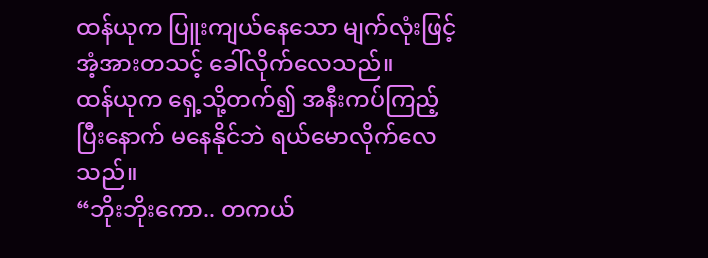ထန်ယုက ပြူးကျယ်နေသော မျက်လုံးဖြင့် အံ့အားတသင့် ခေါ်လိုက်လေသည်။
ထန်ယုက ရှေ့သို့တက်၍ အနီးကပ်ကြည့်ပြီးနောက် မနေနိုင်ဘဲ ရယ်မောလိုက်လေသည်။
“ဘိုးဘိုးကော.. တကယ်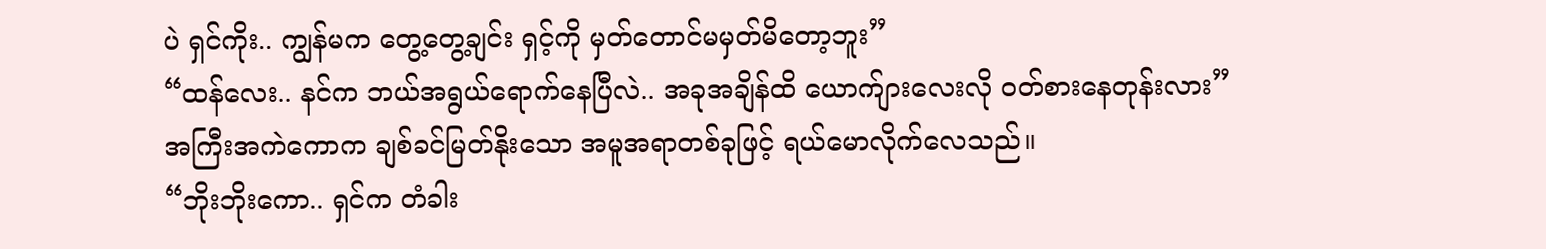ပဲ ရှင်ကိုး.. ကျွန်မက တွေ့တွေ့ချင်း ရှင့်ကို မှတ်တောင်မမှတ်မိတော့ဘူး”
“ထန်လေး.. နင်က ဘယ်အရွယ်ရောက်နေပြီလဲ.. အခုအချိန်ထိ ယောက်ျားလေးလို ဝတ်စားနေတုန်းလား”
အကြီးအကဲကောက ချစ်ခင်မြတ်နိုးသော အမူအရာတစ်ခုဖြင့် ရယ်မောလိုက်လေသည်။
“ဘိုးဘိုးကော.. ရှင်က တံခါး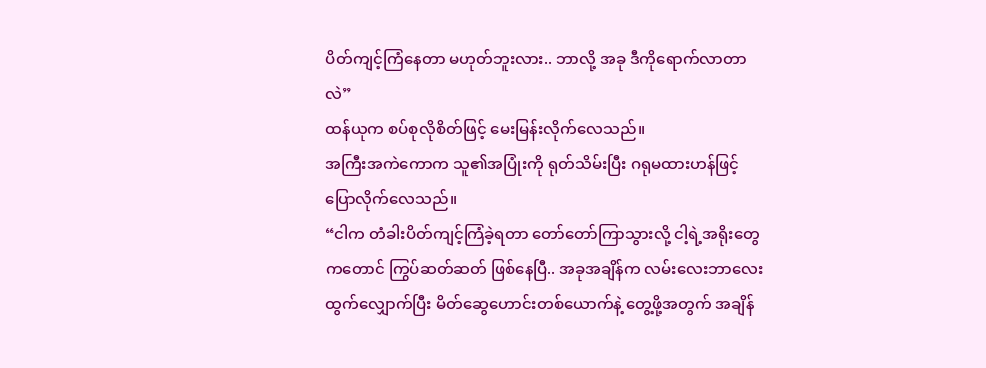ပိတ်ကျင့်ကြံနေတာ မဟုတ်ဘူးလား.. ဘာလို့ အခု ဒီကိုရောက်လာတာလဲ”
ထန်ယုက စပ်စုလိုစိတ်ဖြင့် မေးမြန်းလိုက်လေသည်။
အကြီးအကဲကောက သူ၏အပြုံးကို ရုတ်သိမ်းပြီး ဂရုမထားဟန်ဖြင့် ပြောလိုက်လေသည်။
“ငါက တံခါးပိတ်ကျင့်ကြံခဲ့ရတာ တော်တော်ကြာသွားလို့ ငါ့ရဲ့အရိုးတွေကတောင် ကြွပ်ဆတ်ဆတ် ဖြစ်နေပြီ.. အခုအချိန်က လမ်းလေးဘာလေး ထွက်လျှောက်ပြီး မိတ်ဆွေဟောင်းတစ်ယောက်နဲ့ တွေ့ဖို့အတွက် အချိန်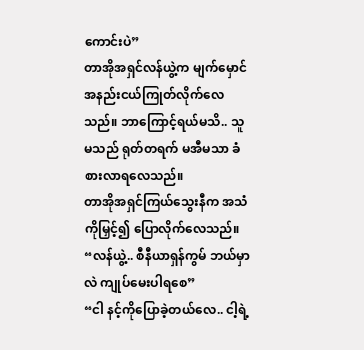ကောင်းပဲ”
တာအိုအရှင်လန်ယွဲ့က မျက်မှောင် အနည်းငယ်ကြုတ်လိုက်လေသည်။ ဘာကြောင့်ရယ်မသိ.. သူမသည် ရုတ်တရက် မအီမသာ ခံစားလာရလေသည်။
တာအိုအရှင်ကြယ်သွေးနီက အသံကိုမြှင့်၍ ပြောလိုက်လေသည်။
“လန်ယွဲ့.. စီနီယာရှန်ကွမ် ဘယ်မှာလဲ ကျုပ်မေးပါရစေ”
“ငါ နင့်ကိုပြောခဲ့တယ်လေ.. ငါ့ရဲ့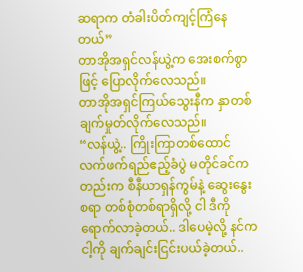ဆရာက တံခါးပိတ်ကျင့်ကြံနေတယ်”
တာအိုအရှင်လန်ယွဲ့က အေးစက်စွာဖြင့် ပြောလိုက်လေသည်။
တာအိုအရှင်ကြယ်သွေးနီက နှာတစ်ချက်မှုတ်လိုက်လေသည်။
“လန်ယွဲ့.. ကြိုးကြာတစ်ထောင် လက်ဖက်ရည်ဧည့်ခံပွဲ မတိုင်ခင်ကတည်းက စီနီယာရှန်ကွမ်နဲ့ ဆွေးနွေးစရာ တစ်စုံတစ်ရာရှိလို့ ငါ ဒီကိုရောက်လာခဲ့တယ်.. ဒါပေမဲ့လို့ နင်က ငါ့ကို ချက်ချင်းငြင်းပယ်ခဲ့တယ်..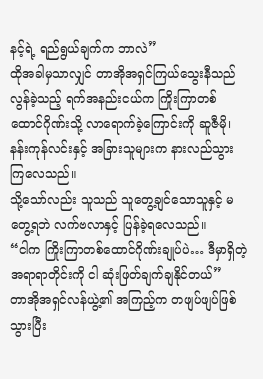နင့်ရဲ့ ရည်ရွယ်ချက်က ဘာလဲ”
ထိုအခါမှသာလျှင် တာအိုအရှင်ကြယ်သွေးနီသည် လွန်ခဲ့သည့် ရက်အနည်းငယ်က ကြိုးကြာတစ်ထောင်ဂိုဏ်းသို့ လာရောက်ခဲ့ကြောင်းကို ဆူဇီမို၊ နန်းကုန်လင်းနှင့် အခြားသူများက နားလည်သွားကြလေသည်။
သို့သော်လည်း သူသည် သူတွေ့ချင်သောသူနှင့် မတွေ့ရဘဲ လက်ဗလာနှင့် ပြန်ခဲ့ရလေသည်။
“ငါက ကြိုးကြာတစ်ထောင်ဂိုဏ်းချုပ်ပဲ… ဒီမှာရှိတဲ့ အရာရာတိုင်းကို ငါ ဆုံးဖြတ်ချက်ချနိုင်တယ်”
တာအိုအရှင်လန်ယွဲ့၏ အကြည့်က တဖျပ်ဖျပ်ဖြစ်သွားပြီး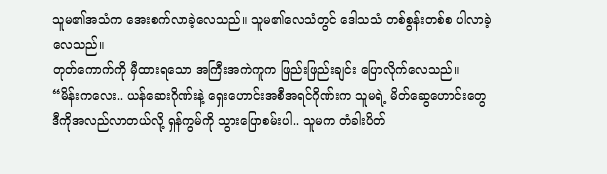သူမ၏အသံက အေးစက်လာခဲ့လေသည်။ သူမ၏လေသံတွင် ဒေါသသံ တစ်စွန်းတစ်စ ပါလာခဲ့လေသည်။
တုတ်ကောက်ကို မှီထားရသော အကြီးအကဲကူက ဖြည်းဖြည်းချင်း ပြောလိုက်လေသည်။
“မိန်းကလေး.. ယန်ဆေးဂိုဏ်းနဲ့ ရှေးဟောင်းအစီအရင်ဂိုဏ်းက သူမရဲ့ မိတ်ဆွေဟောင်းတွေ ဒီကိုအလည်လာတယ်လို့ ရှန်ကွမ်ကို သွားပြောစမ်းပါ.. သူမက တံခါးပိတ်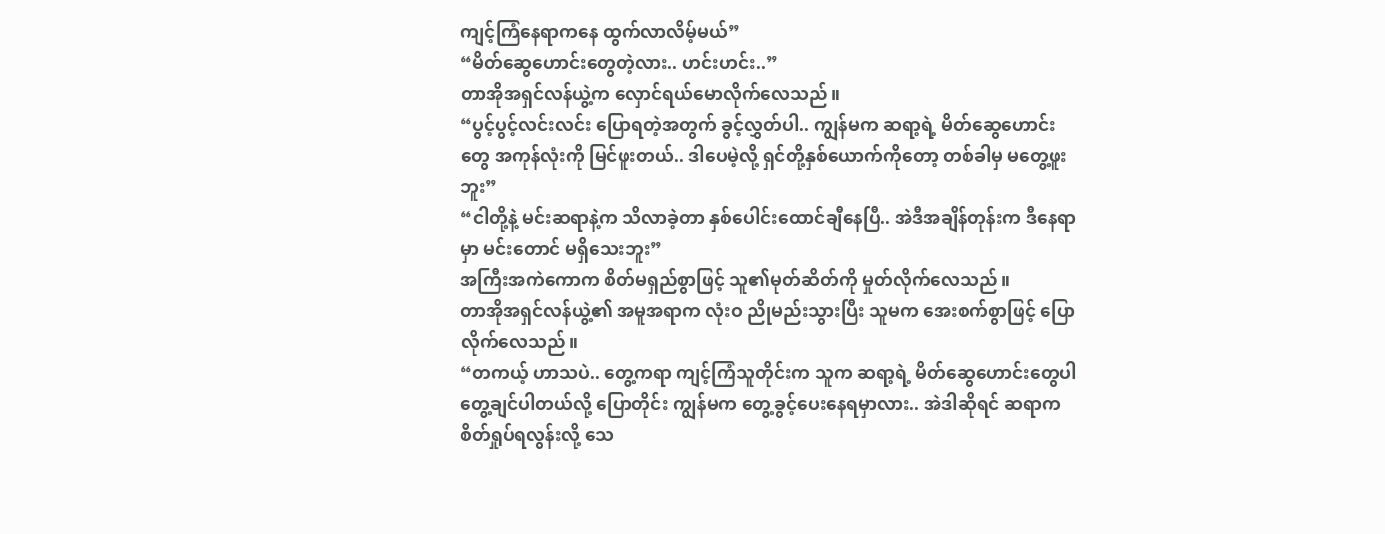ကျင့်ကြံနေရာကနေ ထွက်လာလိမ့်မယ်”
“မိတ်ဆွေဟောင်းတွေတဲ့လား.. ဟင်းဟင်း..”
တာအိုအရှင်လန်ယွဲ့က လှောင်ရယ်မောလိုက်လေသည်။
“ပွင့်ပွင့်လင်းလင်း ပြောရတဲ့အတွက် ခွင့်လွှတ်ပါ.. ကျွန်မက ဆရာ့ရဲ့ မိတ်ဆွေဟောင်းတွေ အကုန်လုံးကို မြင်ဖူးတယ်.. ဒါပေမဲ့လို့ ရှင်တို့နှစ်ယောက်ကိုတော့ တစ်ခါမှ မတွေ့ဖူးဘူး”
“ငါတို့နဲ့ မင်းဆရာနဲ့က သိလာခဲ့တာ နှစ်ပေါင်းထောင်ချီနေပြီ.. အဲဒီအချိန်တုန်းက ဒီနေရာမှာ မင်းတောင် မရှိသေးဘူး”
အကြီးအကဲကောက စိတ်မရှည်စွာဖြင့် သူ၏မုတ်ဆိတ်ကို မှုတ်လိုက်လေသည်။
တာအိုအရှင်လန်ယွဲ့၏ အမူအရာက လုံးဝ ညိုမည်းသွားပြီး သူမက အေးစက်စွာဖြင့် ပြောလိုက်လေသည်။
“တကယ့် ဟာသပဲ.. တွေ့ကရာ ကျင့်ကြံသူတိုင်းက သူက ဆရာ့ရဲ့ မိတ်ဆွေဟောင်းတွေပါ တွေ့ချင်ပါတယ်လို့ ပြောတိုင်း ကျွန်မက တွေ့ခွင့်ပေးနေရမှာလား.. အဲဒါဆိုရင် ဆရာက စိတ်ရှုပ်ရလွန်းလို့ သေ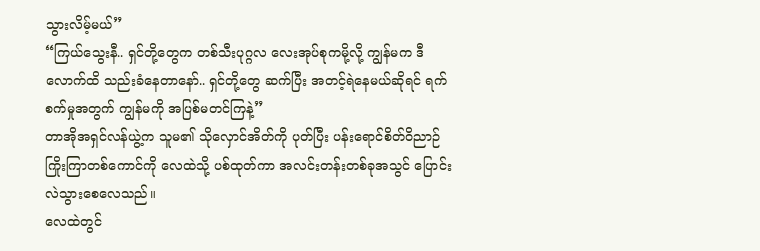သွားလိမ့်မယ်”
“ကြယ်သွေးနီ.. ရှင်တို့တွေက တစ်သီးပုဂ္ဂလ လေးအုပ်စုကမို့လို့ ကျွန်မက ဒီလောက်ထိ သည်းခံနေတာနော်.. ရှင်တို့တွေ ဆက်ပြီး အတင့်ရဲနေမယ်ဆိုရင် ရက်စက်မှုအတွက် ကျွန်မကို အပြစ်မတင်ကြနဲ့”
တာအိုအရှင်လန်ယွဲ့က သူမ၏ သိုလှောင်အိတ်ကို ပုတ်ပြီး ပန်းရောင်စိတ်ဝိညာဉ် ကြိုးကြာတစ်ကောင်ကို လေထဲသို့ ပစ်ထုတ်ကာ အလင်းတန်းတစ်ခုအသွင် ပြောင်းလဲသွားစေလေသည်။
လေထဲတွင်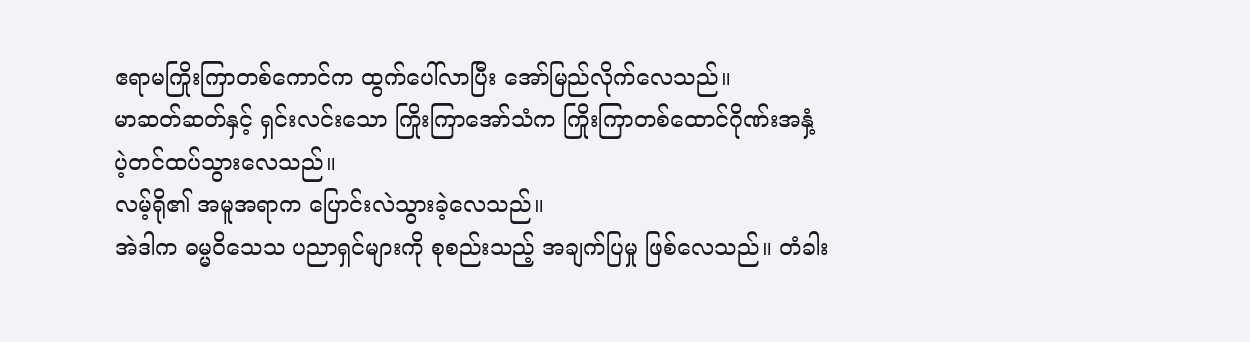ဧရာမကြိုးကြာတစ်ကောင်က ထွက်ပေါ်လာပြီး အော်မြည်လိုက်လေသည်။
မာဆတ်ဆတ်နှင့် ရှင်းလင်းသော ကြိုးကြာအော်သံက ကြိုးကြာတစ်ထောင်ဂိုဏ်းအနှံ့ ပဲ့တင်ထပ်သွားလေသည်။
လမ့်ရို၏ အမူအရာက ပြောင်းလဲသွားခဲ့လေသည်။
အဲဒါက ဓမ္မဝိသေသ ပညာရှင်များကို စုစည်းသည့် အချက်ပြမှု ဖြစ်လေသည်။ တံခါး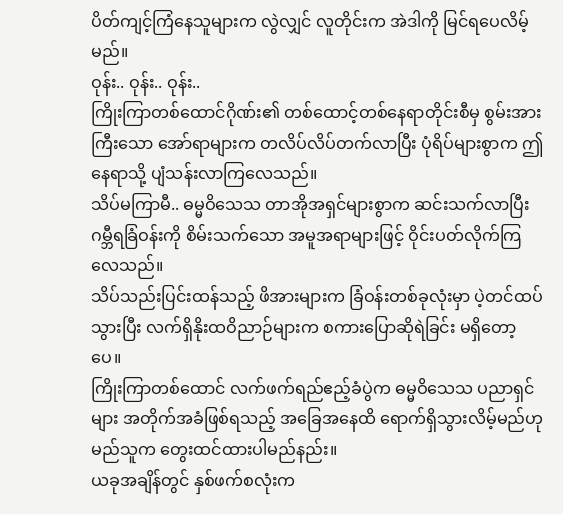ပိတ်ကျင့်ကြံနေသူများက လွဲလျှင် လူတိုင်းက အဲဒါကို မြင်ရပေလိမ့်မည်။
ဝုန်း.. ဝုန်း.. ဝုန်း..
ကြိုးကြာတစ်ထောင်ဂိုဏ်း၏ တစ်ထောင့်တစ်နေရာတိုင်းစီမှ စွမ်းအားကြီးသော အော်ရာများက တလိပ်လိပ်တက်လာပြီး ပုံရိပ်များစွာက ဤနေရာသို့ ပျံသန်းလာကြလေသည်။
သိပ်မကြာမီ.. ဓမ္မဝိသေသ တာအိုအရှင်များစွာက ဆင်းသက်လာပြီး ဂမ္ဘီရခြံဝန်းကို စိမ်းသက်သော အမူအရာများဖြင့် ဝိုင်းပတ်လိုက်ကြလေသည်။
သိပ်သည်းပြင်းထန်သည့် ဖိအားများက ခြံဝန်းတစ်ခုလုံးမှာ ပဲ့တင်ထပ်သွားပြီး လက်ရှိနိုးထဝိညာဉ်များက စကားပြောဆိုရဲခြင်း မရှိတော့ပေ။
ကြိုးကြာတစ်ထောင် လက်ဖက်ရည်ဧည့်ခံပွဲက ဓမ္မဝိသေသ ပညာရှင်များ အတိုက်အခံဖြစ်ရသည့် အခြေအနေထိ ရောက်ရှိသွားလိမ့်မည်ဟု မည်သူက တွေးထင်ထားပါမည်နည်း။
ယခုအချိန်တွင် နှစ်ဖက်စလုံးက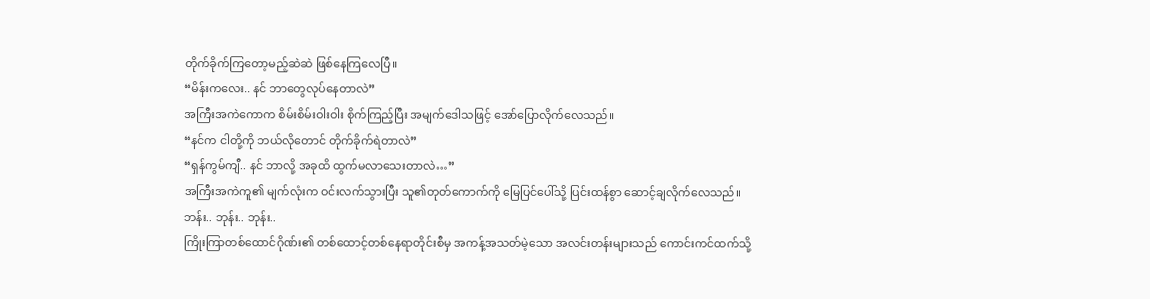တိုက်ခိုက်ကြတော့မည့်ဆဲဆဲ ဖြစ်နေကြလေပြီ။
“မိန်းကလေး.. နင် ဘာတွေလုပ်နေတာလဲ”
အကြီးအကဲကောက စိမ်းစိမ်းဝါးဝါး စိုက်ကြည့်ပြီး အမျက်ဒေါသဖြင့် အော်ပြောလိုက်လေသည်။
“နင်က ငါတို့ကို ဘယ်လိုတောင် တိုက်ခိုက်ရဲတာလဲ”
“ရှန်ကွမ်ကျီ.. နင် ဘာလို့ အခုထိ ထွက်မလာသေးတာလဲ…”
အကြီးအကဲကူ၏ မျက်လုံးက ဝင်းလက်သွားပြီး သူ၏တုတ်ကောက်ကို မြေပြင်ပေါ်သို့ ပြင်းထန်စွာ ဆောင့်ချလိုက်လေသည်။
ဘန်း.. ဘုန်း.. ဘုန်း..
ကြိုးကြာတစ်ထောင်ဂိုဏ်း၏ တစ်ထောင့်တစ်နေရာတိုင်းစီမှ အကန့်အသတ်မဲ့သော အလင်းတန်းများသည် ကောင်းကင်ထက်သို့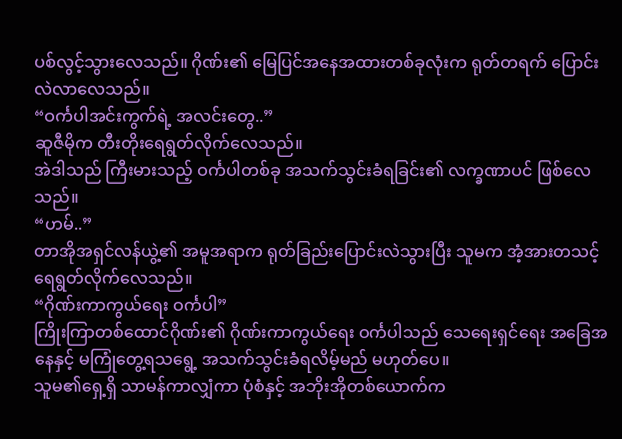ပစ်လွင့်သွားလေသည်။ ဂိုဏ်း၏ မြေပြင်အနေအထားတစ်ခုလုံးက ရုတ်တရက် ပြောင်းလဲလာလေသည်။
“ဝင်္ကပါအင်းကွက်ရဲ့ အလင်းတွေ..”
ဆူဇီမိုက တီးတိုးရေရွတ်လိုက်လေသည်။
အဲဒါသည် ကြီးမားသည့် ဝင်္ကပါတစ်ခု အသက်သွင်းခံရခြင်း၏ လက္ခဏာပင် ဖြစ်လေသည်။
“ဟမ်..”
တာအိုအရှင်လန်ယွဲ့၏ အမူအရာက ရုတ်ခြည်းပြောင်းလဲသွားပြီး သူမက အံ့အားတသင့် ရေရွတ်လိုက်လေသည်။
“ဂိုဏ်းကာကွယ်ရေး ဝင်္ကပါ”
ကြိုးကြာတစ်ထောင်ဂိုဏ်း၏ ဂိုဏ်းကာကွယ်ရေး ဝင်္ကပါသည် သေရေးရှင်ရေး အခြေအနေနှင့် မကြုံတွေ့ရသရွေ့ အသက်သွင်းခံရလိမ့်မည် မဟုတ်ပေ။
သူမ၏ရှေ့ရှိ သာမန်ကာလျှံကာ ပုံစံနှင့် အဘိုးအိုတစ်ယောက်က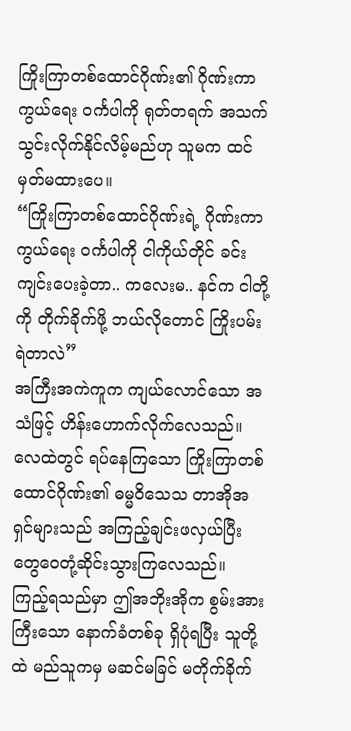ကြိုးကြာတစ်ထောင်ဂိုဏ်း၏ ဂိုဏ်းကာကွယ်ရေး ဝင်္ကပါကို ရုတ်တရက် အသက်သွင်းလိုက်နိုင်လိမ့်မည်ဟု သူမက ထင်မှတ်မထားပေ။
“ကြိုးကြာတစ်ထောင်ဂိုဏ်းရဲ့ ဂိုဏ်းကာကွယ်ရေး ဝင်္ကပါကို ငါကိုယ်တိုင် ခင်းကျင်းပေးခဲ့တာ.. ကလေးမ.. နင်က ငါတို့ကို တိုက်ခိုက်ဖို့ ဘယ်လိုတောင် ကြိုးပမ်းရဲတာလဲ”
အကြီးအကဲကူက ကျယ်လောင်သော အသံဖြင့် ဟိန်းဟောက်လိုက်လေသည်။
လေထဲတွင် ရပ်နေကြသော ကြိုးကြာတစ်ထောင်ဂိုဏ်း၏ ဓမ္မဝိသေသ တာအိုအရှင်များသည် အကြည့်ချင်းဖလှယ်ပြီး တွေဝေတုံ့ဆိုင်းသွားကြလေသည်။
ကြည့်ရသည်မှာ ဤအဘိုးအိုက စွမ်းအားကြီးသော နောက်ခံတစ်ခု ရှိပုံရပြီး သူတို့ထဲ မည်သူကမှ မဆင်မခြင် မတိုက်ခိုက်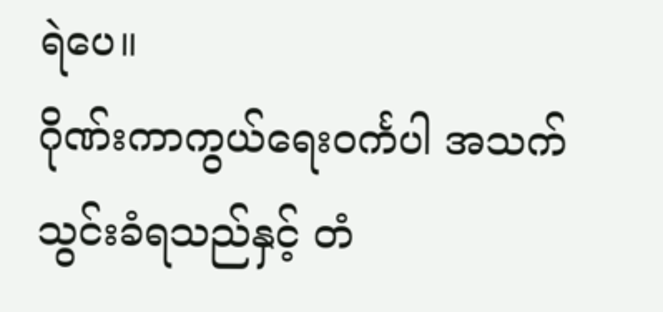ရဲပေ။
ဂိုဏ်းကာကွယ်ရေးဝင်္ကပါ အသက်သွင်းခံရသည်နှင့် တံ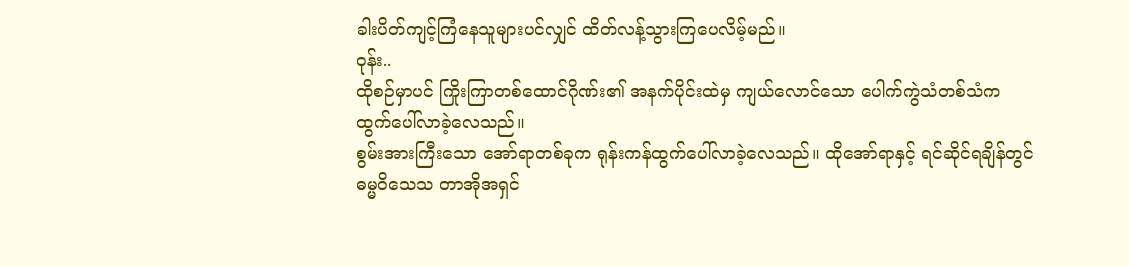ခါးပိတ်ကျင့်ကြံနေသူများပင်လျှင် ထိတ်လန့်သွားကြပေလိမ့်မည်။
ဝုန်း..
ထိုစဉ်မှာပင် ကြိုးကြာတစ်ထောင်ဂိုဏ်း၏ အနက်ပိုင်းထဲမှ ကျယ်လောင်သော ပေါက်ကွဲသံတစ်သံက ထွက်ပေါ်လာခဲ့လေသည်။
စွမ်းအားကြီးသော အော်ရာတစ်ခုက ရုန်းကန်ထွက်ပေါ်လာခဲ့လေသည်။ ထိုအော်ရာနှင့် ရင်ဆိုင်ရချိန်တွင် ဓမ္မဝိသေသ တာအိုအရှင်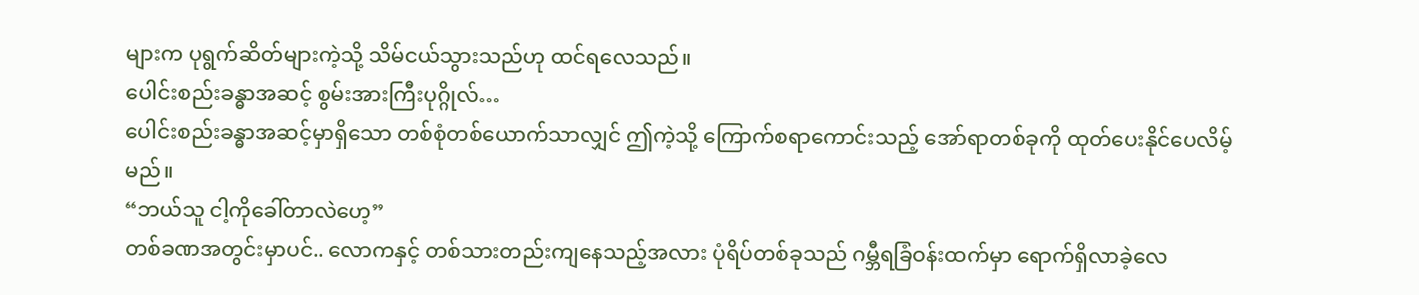များက ပုရွက်ဆိတ်များကဲ့သို့ သိမ်ငယ်သွားသည်ဟု ထင်ရလေသည်။
ပေါင်းစည်းခန္ဓာအဆင့် စွမ်းအားကြီးပုဂ္ဂိုလ်…
ပေါင်းစည်းခန္ဓာအဆင့်မှာရှိသော တစ်စုံတစ်ယောက်သာလျှင် ဤကဲ့သို့ ကြောက်စရာကောင်းသည့် အော်ရာတစ်ခုကို ထုတ်ပေးနိုင်ပေလိမ့်မည်။
“ဘယ်သူ ငါ့ကိုခေါ်တာလဲဟေ့”
တစ်ခဏအတွင်းမှာပင်.. လောကနှင့် တစ်သားတည်းကျနေသည့်အလား ပုံရိပ်တစ်ခုသည် ဂမ္ဘီရခြံဝန်းထက်မှာ ရောက်ရှိလာခဲ့လေ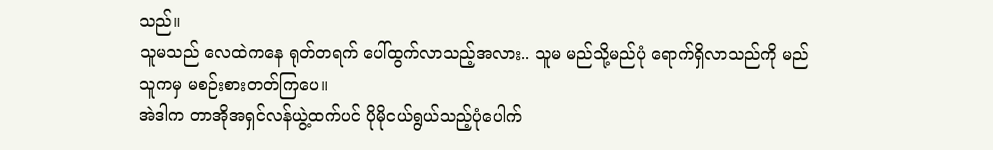သည်။
သူမသည် လေထဲကနေ ရုတ်တရက် ပေါ်ထွက်လာသည့်အလား.. သူမ မည်သို့မည်ပုံ ရောက်ရှိလာသည်ကို မည်သူကမှ မစဉ်းစားတတ်ကြပေ။
အဲဒါက တာအိုအရှင်လန်ယွဲ့ထက်ပင် ပိုမိုငယ်ရွယ်သည့်ပုံပေါက်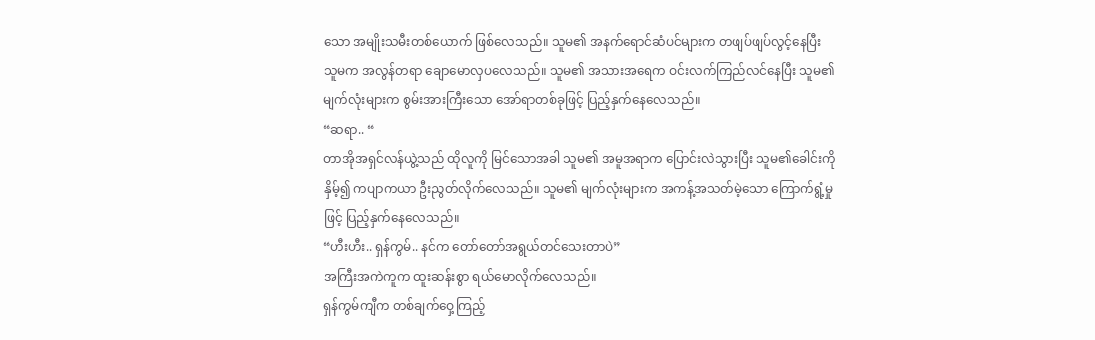သော အမျိုးသမီးတစ်ယောက် ဖြစ်လေသည်။ သူမ၏ အနက်ရောင်ဆံပင်များက တဖျပ်ဖျပ်လွင့်နေပြီး သူမက အလွန်တရာ ချောမောလှပလေသည်။ သူမ၏ အသားအရေက ဝင်းလက်ကြည်လင်နေပြီး သူမ၏ မျက်လုံးများက စွမ်းအားကြီးသော အော်ရာတစ်ခုဖြင့် ပြည့်နှက်နေလေသည်။
“ဆရာ.. “
တာအိုအရှင်လန်ယွဲ့သည် ထိုလူကို မြင်သောအခါ သူမ၏ အမူအရာက ပြောင်းလဲသွားပြီး သူမ၏ခေါင်းကို နှိမ့်၍ ကပျာကယာ ဦးညွတ်လိုက်လေသည်။ သူမ၏ မျက်လုံးများက အကန့်အသတ်မဲ့သော ကြောက်ရွံ့မှုဖြင့် ပြည့်နှက်နေလေသည်။
“ဟီးဟီး.. ရှန်ကွမ်.. နင်က တော်တော်အရွယ်တင်သေးတာပဲ”
အကြီးအကဲကူက ထူးဆန်းစွာ ရယ်မောလိုက်လေသည်။
ရှန်ကွမ်ကျီက တစ်ချက်ဝှေ့ကြည့်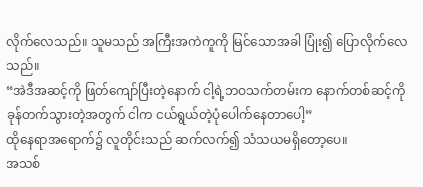လိုက်လေသည်။ သူမသည် အကြီးအကဲကူကို မြင်သောအခါ ပြုံး၍ ပြောလိုက်လေသည်။
“အဲဒီအဆင့်ကို ဖြတ်ကျော်ပြီးတဲ့နောက် ငါ့ရဲ့ဘဝသက်တမ်းက နောက်တစ်ဆင့်ကို ခုန်တက်သွားတဲ့အတွက် ငါက ငယ်ရွယ်တဲ့ပုံပေါက်နေတာပေါ့”
ထိုနေရာအရောက်၌ လူတိုင်းသည် ဆက်လက်၍ သံသယမရှိတော့ပေ။
အသစ်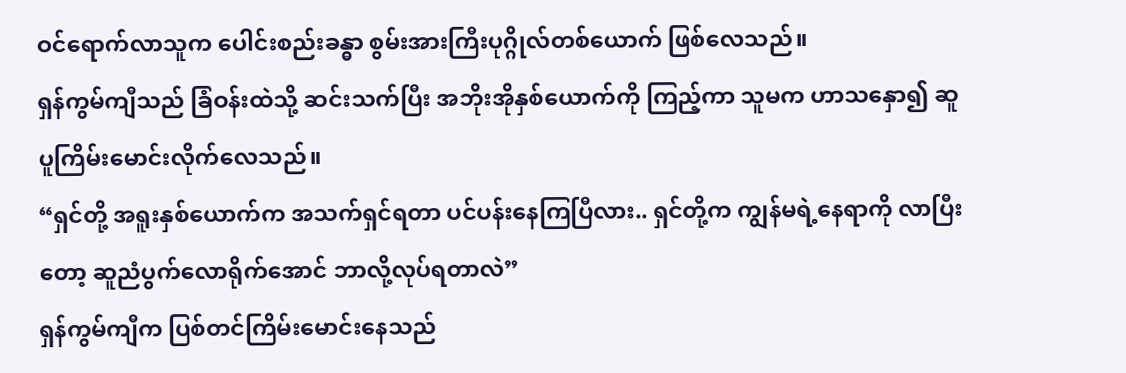ဝင်ရောက်လာသူက ပေါင်းစည်းခန္ဓာ စွမ်းအားကြီးပုဂ္ဂိုလ်တစ်ယောက် ဖြစ်လေသည်။
ရှန်ကွမ်ကျီသည် ခြံဝန်းထဲသို့ ဆင်းသက်ပြီး အဘိုးအိုနှစ်ယောက်ကို ကြည့်ကာ သူမက ဟာသနှော၍ ဆူပူကြိမ်းမောင်းလိုက်လေသည်။
“ရှင်တို့ အရူးနှစ်ယောက်က အသက်ရှင်ရတာ ပင်ပန်းနေကြပြီလား.. ရှင်တို့က ကျွန်မရဲ့နေရာကို လာပြီးတော့ ဆူညံပွက်လောရိုက်အောင် ဘာလို့လုပ်ရတာလဲ”
ရှန်ကွမ်ကျီက ပြစ်တင်ကြိမ်းမောင်းနေသည်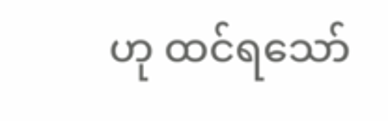ဟု ထင်ရသော်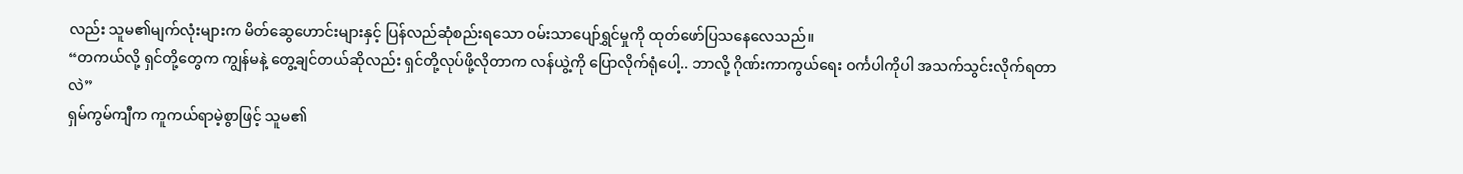လည်း သူမ၏မျက်လုံးများက မိတ်ဆွေဟောင်းများနှင့် ပြန်လည်ဆုံစည်းရသော ဝမ်းသာပျော်ရွှင်မှုကို ထုတ်ဖော်ပြသနေလေသည်။
“တကယ်လို့ ရှင်တို့တွေက ကျွန်မနဲ့ တွေ့ချင်တယ်ဆိုလည်း ရှင်တို့လုပ်ဖို့လိုတာက လန်ယွဲ့ကို ပြောလိုက်ရုံပေါ့.. ဘာလို့ ဂိုဏ်းကာကွယ်ရေး ဝင်္ကပါကိုပါ အသက်သွင်းလိုက်ရတာလဲ”
ရှမ်ကွမ်ကျီက ကူကယ်ရာမဲ့စွာဖြင့် သူမ၏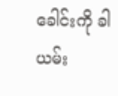ခေါင်းကို ခါယမ်း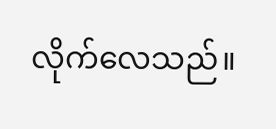လိုက်လေသည်။